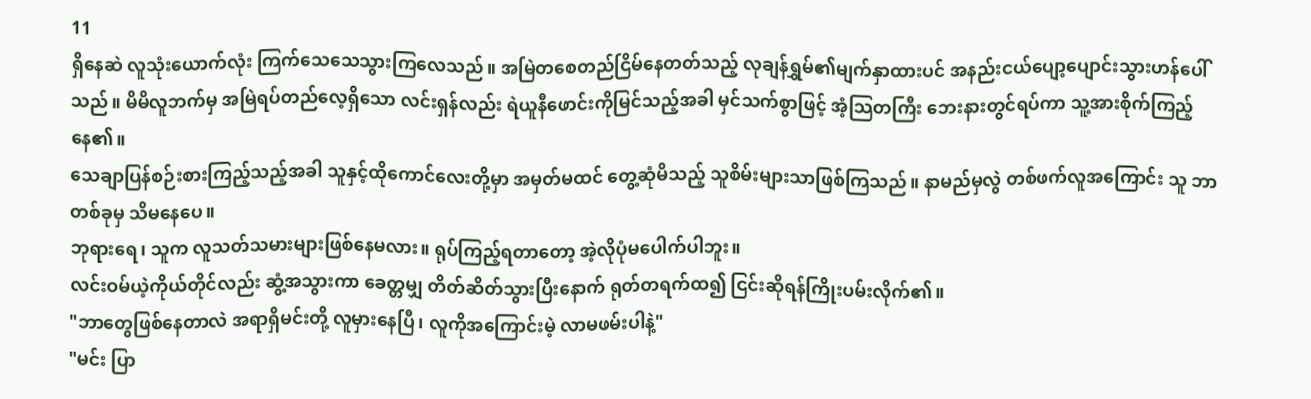11
ရှိနေဆဲ လူသုံးယောက်လုံး ကြက်သေသေသွားကြလေသည်။ အမြဲတစေတည်ငြိမ်နေတတ်သည့် လုချန်ရွှမ်၏မျက်နှာထားပင် အနည်းငယ်ပျော့ပျောင်းသွားဟန်ပေါ်သည်။ မိမိလူဘက်မှ အမြဲရပ်တည်လေ့ရှိသော လင်းရှန်လည်း ရဲယူနီဖောင်းကိုမြင်သည့်အခါ မှင်သက်စွာဖြင့် အံ့သြတကြီး ဘေးနားတွင်ရပ်ကာ သူ့အားစိုက်ကြည့်နေ၏။
သေချာပြန်စဉ်းစားကြည့်သည့်အခါ သူနှင့်ထိုကောင်လေးတို့မှာ အမှတ်မထင် တွေ့ဆုံမိသည့် သူစိမ်းများသာဖြစ်ကြသည်။ နာမည်မှလွဲ တစ်ဖက်လူအကြောင်း သူ ဘာတစ်ခုမှ သိမနေပေ။
ဘုရားရေ၊ သူက လူသတ်သမားများဖြစ်နေမလား။ ရုပ်ကြည့်ရတာတော့ အဲ့လိုပုံမပေါက်ပါဘူး။
လင်းဝမ်ယဲ့ကိုယ်တိုင်လည်း ဆွံ့အသွားကာ ခေတ္တမျှ တိတ်ဆိတ်သွားပြီးနောက် ရုတ်တရက်ထ၍ ငြင်းဆိုရန်ကြိုးပမ်းလိုက်၏။
"ဘာတွေဖြစ်နေတာလဲ အရာရှိမင်းတို့ လူမှားနေပြီ၊ လူကိုအကြောင်းမဲ့ လာမဖမ်းပါနဲ့"
"မင်း ပြာ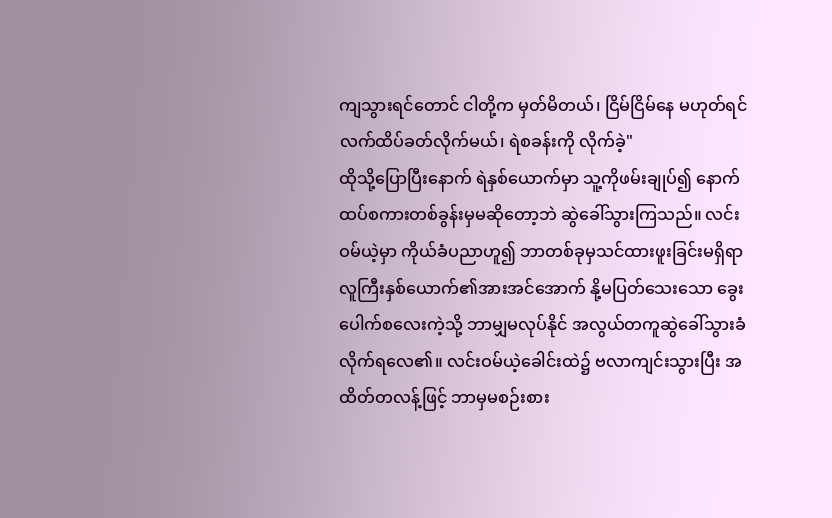ကျသွားရင်တောင် ငါတို့က မှတ်မိတယ်၊ ငြိမ်ငြိမ်နေ မဟုတ်ရင် လက်ထိပ်ခတ်လိုက်မယ်၊ ရဲစခန်းကို လိုက်ခဲ့"
ထိုသို့ပြောပြီးနောက် ရဲနှစ်ယောက်မှာ သူ့ကိုဖမ်းချုပ်၍ နောက်ထပ်စကားတစ်ခွန်းမှမဆိုတော့ဘဲ ဆွဲခေါ်သွားကြသည်။ လင်းဝမ်ယဲ့မှာ ကိုယ်ခံပညာဟူ၍ ဘာတစ်ခုမှသင်ထားဖူးခြင်းမရှိရာ လူကြီးနှစ်ယောက်၏အားအင်အောက် နို့မပြတ်သေးသော ခွေးပေါက်စလေးကဲ့သို့ ဘာမျှမလုပ်နိုင် အလွယ်တကူဆွဲခေါ်သွားခံလိုက်ရလေ၏။ လင်းဝမ်ယဲ့ခေါင်းထဲ၌ ဗလာကျင်းသွားပြီး အထိတ်တလန့်ဖြင့် ဘာမှမစဉ်းစား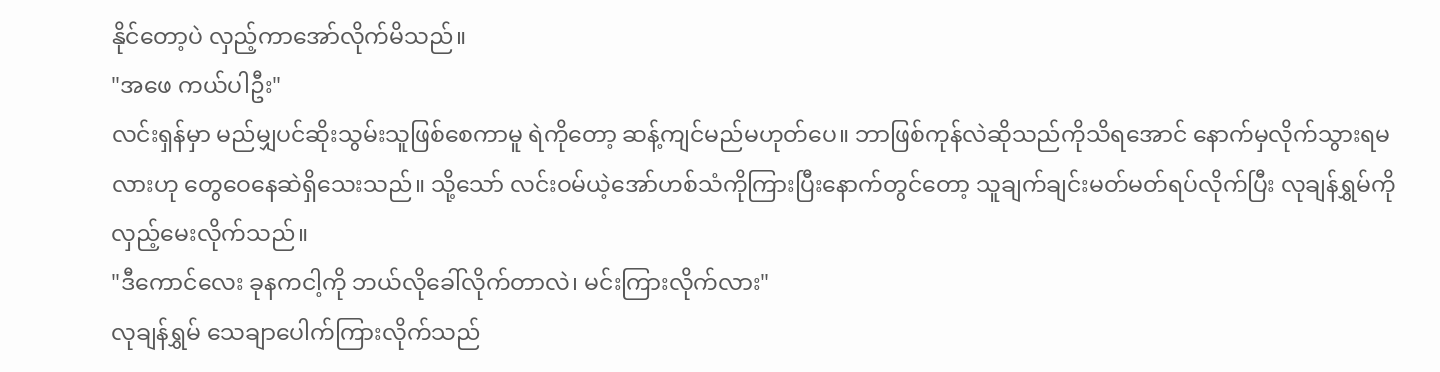နိုင်တော့ပဲ လှည့်ကာအော်လိုက်မိသည်။
"အဖေ ကယ်ပါဦး"
လင်းရှန်မှာ မည်မျှပင်ဆိုးသွမ်းသူဖြစ်စေကာမူ ရဲကိုတော့ ဆန့်ကျင်မည်မဟုတ်ပေ။ ဘာဖြစ်ကုန်လဲဆိုသည်ကိုသိရအောင် နောက်မှလိုက်သွားရမလားဟု တွေဝေနေဆဲရှိသေးသည်။ သို့သော် လင်းဝမ်ယဲ့အော်ဟစ်သံကိုကြားပြီးနောက်တွင်တော့ သူချက်ချင်းမတ်မတ်ရပ်လိုက်ပြီး လုချန်ရွှမ်ကို လှည့်မေးလိုက်သည်။
"ဒီကောင်လေး ခုနကငါ့ကို ဘယ်လိုခေါ်လိုက်တာလဲ၊ မင်းကြားလိုက်လား"
လုချန်ရွှမ် သေချာပေါက်ကြားလိုက်သည်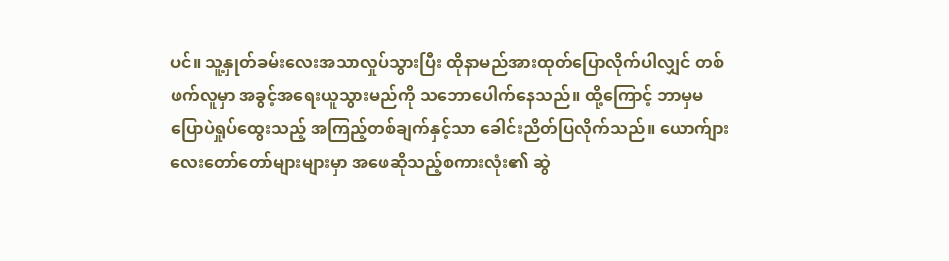ပင်။ သူ့နှုတ်ခမ်းလေးအသာလှုပ်သွားပြီး ထိုနာမည်အားထုတ်ပြောလိုက်ပါလျှင် တစ်ဖက်လူမှာ အခွင့်အရေးယူသွားမည်ကို သဘောပေါက်နေသည်။ ထို့ကြောင့် ဘာမှမပြောပဲရှုပ်ထွေးသည့် အကြည့်တစ်ချက်နှင့်သာ ခေါင်းညိတ်ပြလိုက်သည်။ ယောက်ျားလေးတော်တော်များများမှာ အဖေဆိုသည့်စကားလုံး၏ ဆွဲ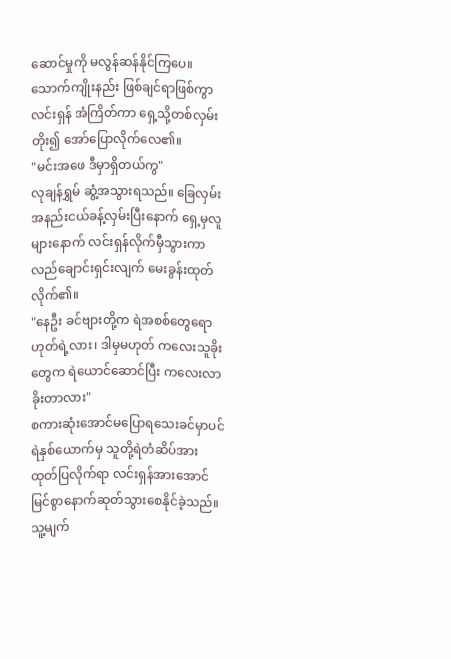ဆောင်မှုကို မလွန်ဆန်နိုင်ကြပေ။
သောက်ကျိုးနည်း ဖြစ်ချင်ရာဖြစ်ကွာ
လင်းရှန် အံကြိတ်ကာ ရှေ့သို့တစ်လှမ်းတိုး၍ အော်ပြောလိုက်လေ၏။
"မင်းအဖေ ဒီမှာရှိတယ်ကွ"
လုချန်ရွှမ် ဆွံ့အသွားရသည်။ ခြေလှမ်းအနည်းငယ်ခန့်လှမ်းပြီးနောက် ရှေ့မှလူများနောက် လင်းရှန်လိုက်မှီသွားကာ လည်ချောင်းရှင်းလျက် မေးခွန်းထုတ်လိုက်၏။
"နေဦး ခင်ဗျားတို့က ရဲအစစ်တွေရော ဟုတ်ရဲ့လား၊ ဒါမှမဟုတ် ကလေးသူခိုးတွေက ရဲယောင်ဆောင်ပြီး ကလေးလာခိုးတာလား"
စကားဆုံးအောင်မပြောရသေးခင်မှာပင် ရဲနှစ်ယောက်မှ သူတို့ရဲတံဆိပ်အား ထုတ်ပြလိုက်ရာ လင်းရှန်အားအောင်မြင်စွာနောက်ဆုတ်သွားစေနိုင်ခဲ့သည်။ သူ့မျက်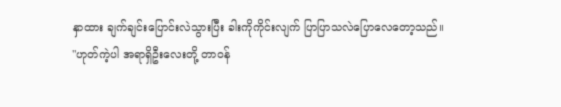နှာထား ချက်ချင်းပြောင်းလဲသွားပြီး ခါးကိုကိုင်းလျက် ပြာပြာသလဲပြောလေတော့သည်။
"ဟုတ်ကဲ့ပါ အရာရှိဦးလေးတို့ တာဝန်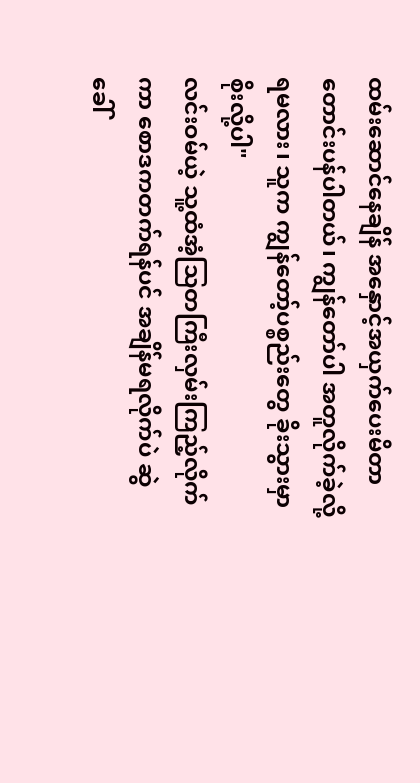ထမ်းဆောင်နေချိန် အနှောင့်အယှက်ပေးမိတာ တောင်းပန်ပါတယ်၊ ကျွန်တော်ပါ အတူလိုက်ခဲ့လို့ရမလား၊ သူက ကျွန်တော့်ပစ္စည်းတွေ ခိုးသွားမှာစိုးလို့ပါ"
လင်းဝမ်ယဲ့ သူ့ထံအံ့သြတကြီးလှမ်းကြည့်လိုက်ကာ စောဒကတက်ရန်ပင် အချိန်မရလိုက်ပဲ ဆွဲခေါ်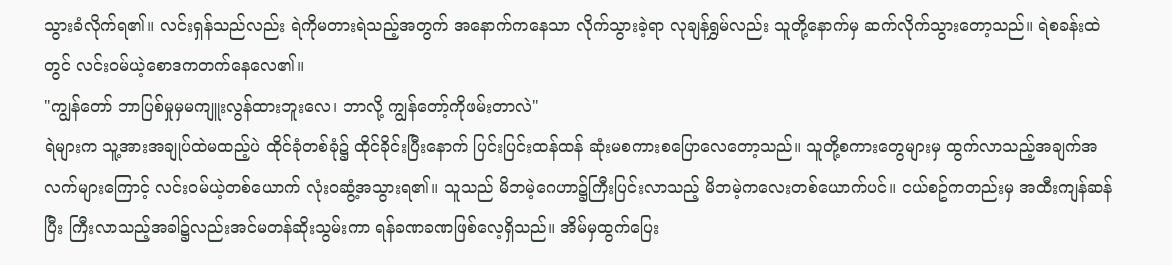သွားခံလိုက်ရ၏။ လင်းရှန်သည်လည်း ရဲကိုမတားရဲသည့်အတွက် အနောက်ကနေသာ လိုက်သွားခဲ့ရာ လုချန်ရွှမ်လည်း သူတို့နောက်မှ ဆက်လိုက်သွားတော့သည်။ ရဲစခန်းထဲတွင် လင်းဝမ်ယဲ့စောဒကတက်နေလေ၏။
"ကျွန်တော် ဘာပြစ်မှုမှမကျူးလွန်ထားဘူးလေ၊ ဘာလို့ ကျွန်တော့်ကိုဖမ်းတာလဲ"
ရဲများက သူ့အားအချုပ်ထဲမထည့်ပဲ ထိုင်ခုံတစ်ခုံ၌ ထိုင်ခိုင်းပြီးနောက် ပြင်းပြင်းထန်ထန် ဆုံးမစကားစပြောလေတော့သည်။ သူတို့စကားတွေများမှ ထွက်လာသည့်အချက်အလက်များကြောင့် လင်းဝမ်ယဲ့တစ်ယောက် လုံးဝဆွံ့အသွားရ၏။ သူသည် မိဘမဲ့ဂေဟာ၌ကြီးပြင်းလာသည့် မိဘမဲ့ကလေးတစ်ယောက်ပင်။ ငယ်စဥ်ကတည်းမှ အထီးကျန်ဆန်ပြီး ကြီးလာသည့်အခါ၌လည်းအင်မတန်ဆိုးသွမ်းကာ ရန်ခဏခဏဖြစ်လေ့ရှိသည်။ အိမ်မှထွက်ပြေး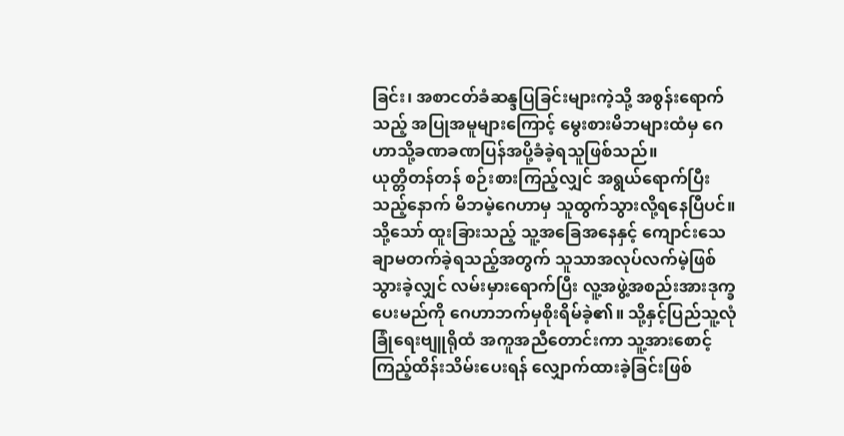ခြင်း၊ အစာငတ်ခံဆန္ဒပြခြင်းများကဲ့သို့ အစွန်းရောက်သည့် အပြုအမူများကြောင့် မွေးစားမိဘများထံမှ ဂေဟာသို့ခဏခဏပြန်အပို့ခံခဲ့ရသူဖြစ်သည်။
ယုတ္တိတန်တန် စဉ်းစားကြည့်လျှင် အရွယ်ရောက်ပြီးသည့်နောက် မိဘမဲ့ဂေဟာမှ သူထွက်သွားလို့ရနေပြီပင်။ သို့သော် ထူးခြားသည့် သူ့အခြေအနေနှင့် ကျောင်းသေချာမတက်ခဲ့ရသည့်အတွက် သူသာအလုပ်လက်မဲ့ဖြစ်သွားခဲ့လျှင် လမ်းမှားရောက်ပြီး လူ့အဖွဲ့အစည်းအားဒုက္ခပေးမည်ကို ဂေဟာဘက်မှစိုးရိမ်ခဲ့၏။ သို့နှင့်ပြည်သူ့လုံခြုံရေးဗျူရိုထံ အကူအညီတောင်းကာ သူ့အားစောင့်ကြည့်ထိန်းသိမ်းပေးရန် လျှောက်ထားခဲ့ခြင်းဖြစ်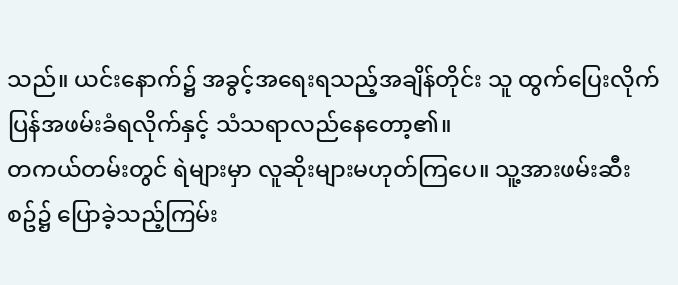သည်။ ယင်းနောက်၌ အခွင့်အရေးရသည့်အချိန်တိုင်း သူ ထွက်ပြေးလိုက် ပြန်အဖမ်းခံရလိုက်နှင့် သံသရာလည်နေတော့၏။
တကယ်တမ်းတွင် ရဲများမှာ လူဆိုးများမဟုတ်ကြပေ။ သူ့အားဖမ်းဆီးစဥ်၌ ပြောခဲ့သည့်ကြမ်း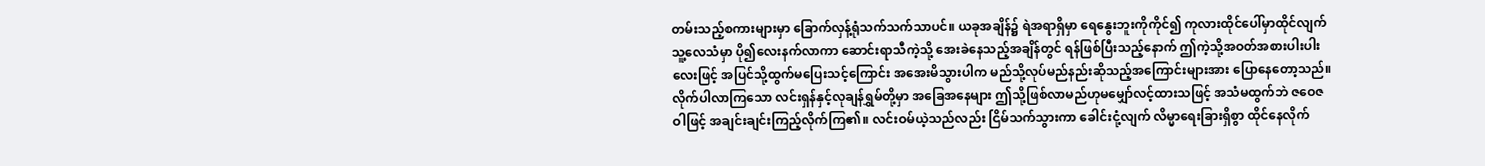တမ်းသည့်စကားများမှာ ခြောက်လှန့်ရုံသက်သက်သာပင်။ ယခုအချိန်၌ ရဲအရာရှိမှာ ရေနွေးဘူးကိုကိုင်၍ ကုလားထိုင်ပေါ်မှာထိုင်လျက် သူ့လေသံမှာ ပို၍လေးနက်လာကာ ဆောင်းရာသီကဲ့သို့ အေးခဲနေသည့်အချိန်တွင် ရန်ဖြစ်ပြီးသည့်နောက် ဤကဲ့သို့အဝတ်အစားပါးပါးလေးဖြင့် အပြင်သို့ထွက်မပြေးသင့်ကြောင်း အအေးမိသွားပါက မည်သို့လုပ်မည်နည်းဆိုသည့်အကြောင်းများအား ပြောနေတော့သည်။
လိုက်ပါလာကြသော လင်းရှန်နှင့်လုချန်ရွှမ်တို့မှာ အခြေအနေများ ဤသို့ဖြစ်လာမည်ဟုမမျှော်လင့်ထားသဖြင့် အသံမထွက်ဘဲ ဇဝေဇဝါဖြင့် အချင်းချင်းကြည့်လိုက်ကြ၏။ လင်းဝမ်ယဲ့သည်လည်း ငြိမ်သက်သွားကာ ခေါင်းငုံ့လျက် လိမ္မာရေးခြားရှိစွာ ထိုင်နေလိုက်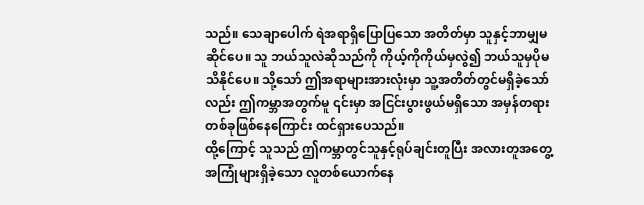သည်။ သေချာပေါက် ရဲအရာရှိပြောပြသော အတိတ်မှာ သူနှင့်ဘာမျှမဆိုင်ပေ။ သူ ဘယ်သူလဲဆိုသည်ကို ကိုယ့်ကိုကိုယ်မှလွဲ၍ ဘယ်သူမှပိုမသိနိုင်ပေ။ သို့သော် ဤအရာများအားလုံးမှာ သူ့အတိတ်တွင်မရှိခဲ့သော်လည်း ဤကမ္ဘာအတွက်မူ ၎င်းမှာ အငြင်းပွားဖွယ်မရှိသော အမှန်တရားတစ်ခုဖြစ်နေကြောင်း ထင်ရှားပေသည်။
ထို့ကြောင့် သူသည် ဤကမ္ဘာတွင်သူနှင့်ရုပ်ချင်းတူပြီး အလားတူအတွေ့အကြုံများရှိခဲ့သော လူတစ်ယောက်နေ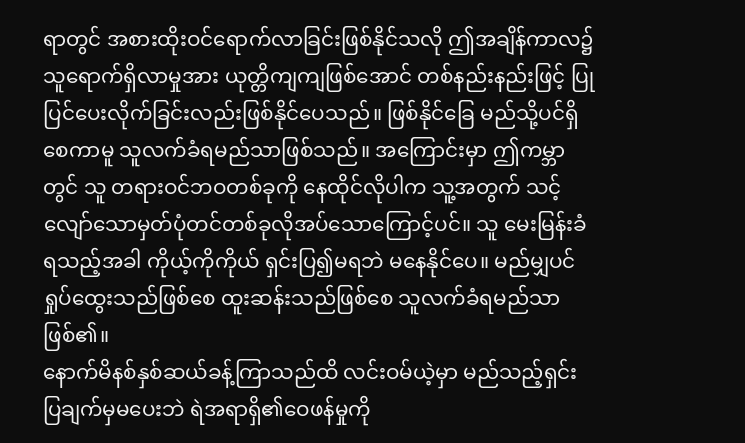ရာတွင် အစားထိုးဝင်ရောက်လာခြင်းဖြစ်နိုင်သလို ဤအချိန်ကာလ၌ သူရောက်ရှိလာမှုအား ယုတ္တိကျကျဖြစ်အောင် တစ်နည်းနည်းဖြင့် ပြုပြင်ပေးလိုက်ခြင်းလည်းဖြစ်နိုင်ပေသည်။ ဖြစ်နိုင်ခြေ မည်သို့ပင်ရှိစေကာမူ သူလက်ခံရမည်သာဖြစ်သည်။ အကြောင်းမှာ ဤကမ္ဘာတွင် သူ တရားဝင်ဘဝတစ်ခုကို နေထိုင်လိုပါက သူ့အတွက် သင့်လျော်သောမှတ်ပုံတင်တစ်ခုလိုအပ်သောကြောင့်ပင်။ သူ မေးမြန်းခံရသည့်အခါ ကိုယ့်ကိုကိုယ် ရှင်းပြ၍မရဘဲ မနေနိုင်ပေ။ မည်မျှပင် ရှုပ်ထွေးသည်ဖြစ်စေ ထူးဆန်းသည်ဖြစ်စေ သူလက်ခံရမည်သာဖြစ်၏။
နောက်မိနစ်နှစ်ဆယ်ခန့်ကြာသည်ထိ လင်းဝမ်ယဲ့မှာ မည်သည့်ရှင်းပြချက်မှမပေးဘဲ ရဲအရာရှိ၏ဝေဖန်မှုကို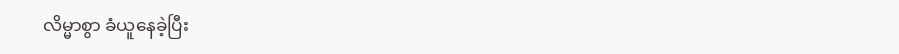လိမ္မာစွာ ခံယူနေခဲ့ပြီး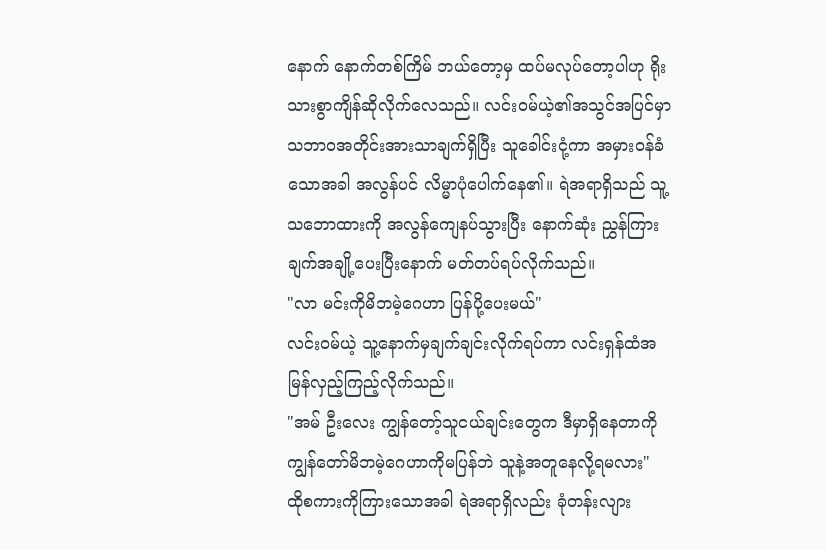နောက် နောက်တစ်ကြိမ် ဘယ်တော့မှ ထပ်မလုပ်တော့ပါဟု ရိုးသားစွာကျိန်ဆိုလိုက်လေသည်။ လင်းဝမ်ယဲ့၏အသွင်အပြင်မှာ သဘာဝအတိုင်းအားသာချက်ရှိပြီး သူခေါင်းငုံ့ကာ အမှားဝန်ခံသောအခါ အလွန်ပင် လိမ္မာပုံပေါက်နေ၏။ ရဲအရာရှိသည် သူ့သဘောထားကို အလွန်ကျေနပ်သွားပြီး နောက်ဆုံး ညွှန်ကြားချက်အချို့ပေးပြီးနောက် မတ်တပ်ရပ်လိုက်သည်။
"လာ မင်းကိုမိဘမဲ့ဂေဟာ ပြန်ပို့ပေးမယ်"
လင်းဝမ်ယဲ့ သူ့နောက်မှချက်ချင်းလိုက်ရပ်ကာ လင်းရှန်ထံအမြန်လှည့်ကြည့်လိုက်သည်။
"အမ် ဦးလေး ကျွန်တော့်သူငယ်ချင်းတွေက ဒီမှာရှိနေတာကို ကျွန်တော်မိဘမဲ့ဂေဟာကိုမပြန်ဘဲ သူနဲ့အတူနေလို့ရမလား"
ထိုစကားကိုကြားသောအခါ ရဲအရာရှိလည်း ခုံတန်းလျား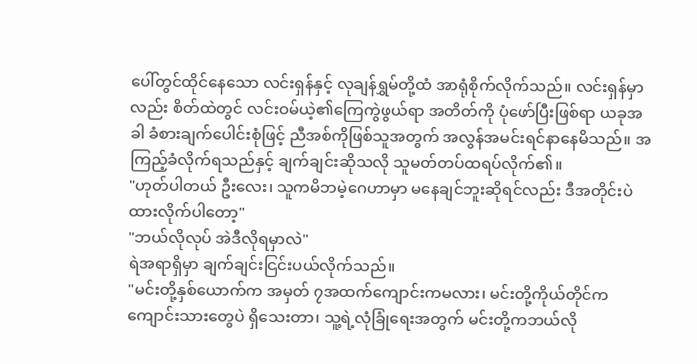ပေါ်တွင်ထိုင်နေသော လင်းရှန်နှင့် လုချန်ရွှမ်တို့ထံ အာရုံစိုက်လိုက်သည်။ လင်းရှန်မှာလည်း စိတ်ထဲတွင် လင်းဝမ်ယဲ့၏ကြေကွဲဖွယ်ရာ အတိတ်ကို ပုံဖော်ပြီးဖြစ်ရာ ယခုအခါ ခံစားချက်ပေါင်းစုံဖြင့် ညီအစ်ကိုဖြစ်သူအတွက် အလွန်အမင်းရင်နာနေမိသည်။ အကြည့်ခံလိုက်ရသည်နှင့် ချက်ချင်းဆိုသလို သူမတ်တပ်ထရပ်လိုက်၏။
"ဟုတ်ပါတယ် ဦးလေး၊ သူကမိဘမဲ့ဂေဟာမှာ မနေချင်ဘူးဆိုရင်လည်း ဒီအတိုင်းပဲထားလိုက်ပါတော့"
"ဘယ်လိုလုပ် အဲဒီလိုရမှာလဲ"
ရဲအရာရှိမှာ ချက်ချင်းငြင်းပယ်လိုက်သည်။
"မင်းတို့နှစ်ယောက်က အမှတ် ၇အထက်ကျောင်းကမလား၊ မင်းတို့ကိုယ်တိုင်က ကျောင်းသားတွေပဲ ရှိသေးတာ၊ သူ့ရဲ့လုံခြုံရေးအတွက် မင်းတို့ကဘယ်လို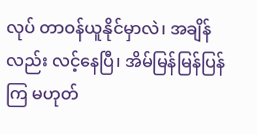လုပ် တာဝန်ယူနိုင်မှာလဲ၊ အချိန်လည်း လင့်နေပြီ၊ အိမ်မြန်မြန်ပြန်ကြ မဟုတ်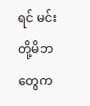ရင် မင်းတို့မိဘတွေက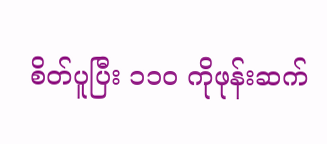စိတ်ပူပြီး ၁၁၀ ကိုဖုန်းဆက်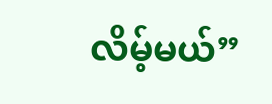လိမ့်မယ်”